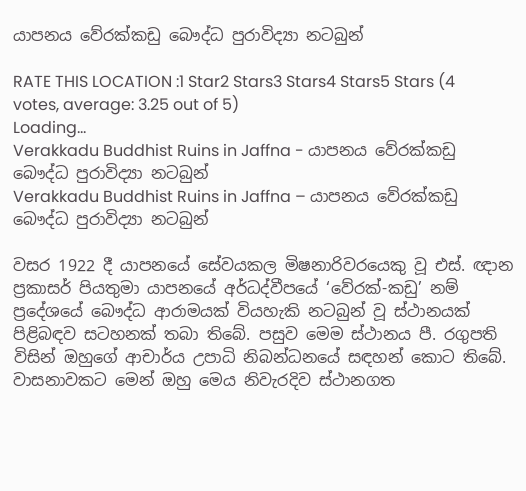යාපනය වේරක්කඩු බෞද්ධ පුරාවිද්‍යා නටබුන්

RATE THIS LOCATION :1 Star2 Stars3 Stars4 Stars5 Stars (4 votes, average: 3.25 out of 5)
Loading...
Verakkadu Buddhist Ruins in Jaffna - යාපනය වේරක්කඩු බෞද්ධ පුරාවිද්‍යා නටබුන්
Verakkadu Buddhist Ruins in Jaffna – යාපනය වේරක්කඩු බෞද්ධ පුරාවිද්‍යා නටබුන්

වසර 1922 දී යාපනයේ සේවයකල මිෂනාරිවරයෙකු වූ එස්. ඥාන ප්‍රකාසර් පියතුමා යාපනයේ අර්ධද්වීපයේ ‘වේරක්-කඩු’ නම් ප්‍රදේශයේ බෞද්ධ ආරාමයක් වියහැකි නටබුන් වූ ස්ථානයක් පිළිබඳව සටහනක් තබා තිබේ. පසුව මෙම ස්ථානය පී. රගුපති විසින් ඔහුගේ ආචාර්ය උපාධි නිබන්ධනයේ සඳහන් කොට තිබේ. වාසනාවකට මෙන් ඔහු මෙය නිවැරදිව ස්ථානගත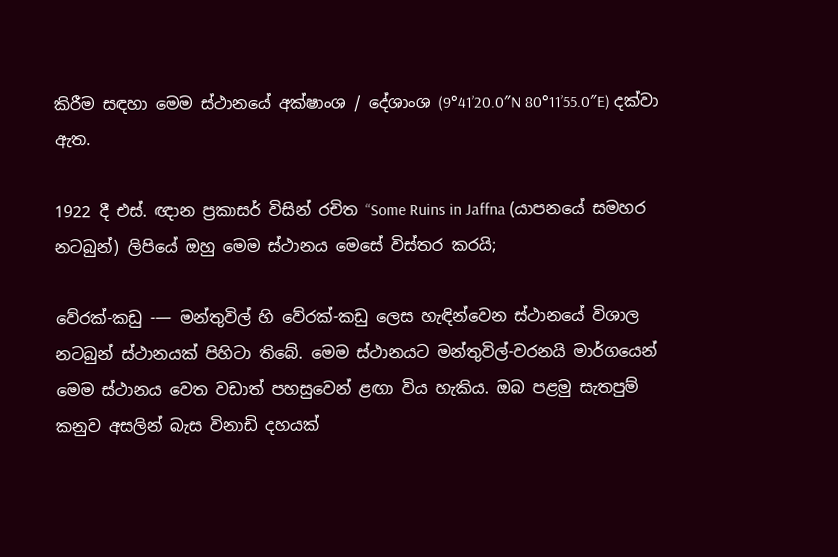කිරීම සඳහා මෙම ස්ථානයේ අක්ෂාංශ / දේශාංශ (9°41’20.0″N 80°11’55.0″E) දක්වා ඇත.

1922 දී එස්. ඥාන ප්‍රකාසර් විසින් රචිත “Some Ruins in Jaffna (යාපනයේ සමහර නටබුන්) ලිපියේ ඔහු මෙම ස්ථානය මෙසේ විස්තර කරයි;

වේරක්-කඩු -— මන්තුවිල් හි වේරක්-කඩු ලෙස හැඳින්වෙන ස්ථානයේ විශාල නටබුන් ස්ථානයක් පිහිටා තිබේ. මෙම ස්ථානයට මන්තුවිල්-වරනයි මාර්ගයෙන් මෙම ස්ථානය වෙත වඩාත් පහසුවෙන් ළඟා විය හැකිය. ඔබ පළමු සැතපුම් කනුව අසලින් බැස විනාඩි දහයක්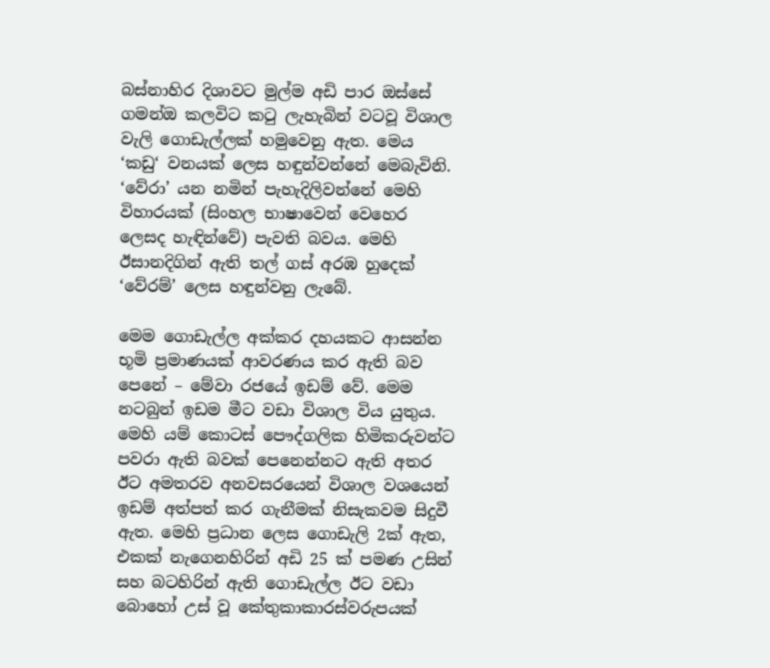බස්නාහිර දිශාවට මුල්ම අඩි පාර ඔස්සේ ගමන්ඔ කලවිට කටු ලැහැබින් වටවූ විශාල වැලි ගොඩැල්ලක් හමුවෙනු ඇත. මෙය ‘කඩු‘ වනයක් ලෙස හඳුන්වන්නේ මෙබැවිනි. ‘වේරා’ යන නමින් පැහැදිලිවන්නේ මෙහි විහාරයක් (සිංහල භාෂාවෙන් වෙහෙර ලෙසද හැඳින්වේ) පැවති බවය. මෙහි ඊසානදිගින් ඇති තල් ගස් අරඹ හුදෙක් ‘වේරම්’ ලෙස හඳුන්වනු ලැබේ.

මෙම ගොඩැල්ල අක්කර දහයකට ආසන්න භූමි ප්‍රමාණයක් ආවරණය කර ඇති බව පෙනේ – මේවා රජයේ ඉඩම් වේ. මෙම නටබුන් ඉඩම මීට වඩා විශාල විය යුතුය. මෙහි යම් කොටස් පෞද්ගලික හිමිකරුවන්ට පවරා ඇති බවක් පෙනෙන්නට ඇති අතර ඊට අමතරව අනවසරයෙන් විශාල වශයෙන් ඉඩම් අත්පත් කර ගැනීමක් නිසැකවම සිදුවී ඇත. මෙහි ප්‍රධාන ලෙස ගොඩැලි 2ක් ඇත, එකක් නැගෙනහිරින් අඩි 25 ක් පමණ උසින් සහ බටහිරින් ඇති ගොඩැල්ල ඊට වඩා බොහෝ උස් වූ කේතුකාකාරස්වරුපයක්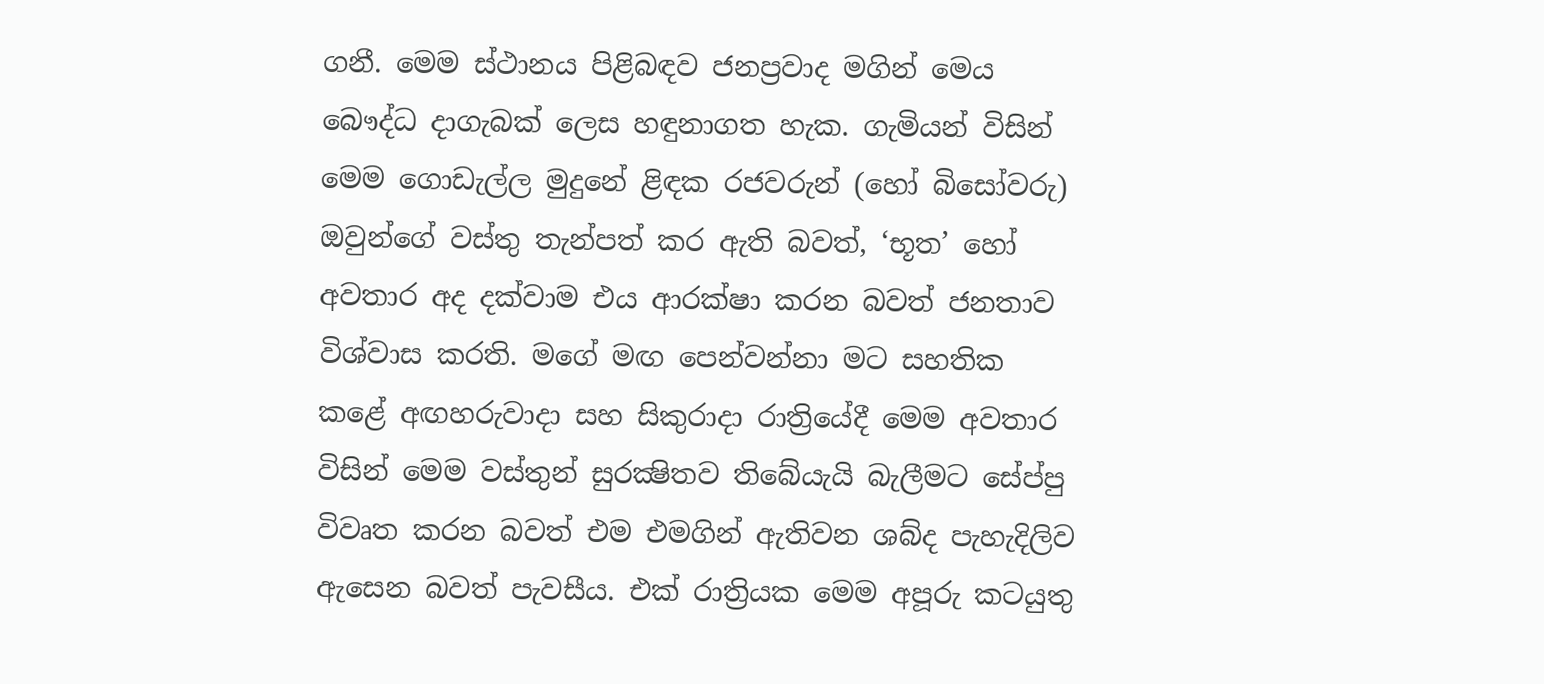ගනී. මෙම ස්ථානය පිළිබඳව ජනප්‍රවාද මගින් මෙය බෞද්ධ දාගැබක් ලෙස හඳුනාගත හැක. ගැමියන් විසින් මෙම ගොඩැල්ල මුදුනේ ළිඳක රජවරුන් (හෝ බිසෝවරු) ඔවුන්ගේ වස්තු තැන්පත් කර ඇති බවත්, ‘භූත’ හෝ අවතාර අද දක්වාම එය ආරක්ෂා කරන බවත් ජනතාව විශ්වාස කරති. මගේ මඟ පෙන්වන්නා මට සහතික කළේ අඟහරුවාදා සහ සිකුරාදා රාත්‍රියේදී මෙම අවතාර විසින් මෙම වස්තුන් සුරක්‍ෂිතව තිබේයැයි බැලීමට සේප්පු විවෘත කරන බවත් එම එමගින් ඇතිවන ශබ්ද පැහැදිලිව ඇසෙන බවත් පැවසීය. එක් රාත්‍රියක මෙම අපූරු කටයුතු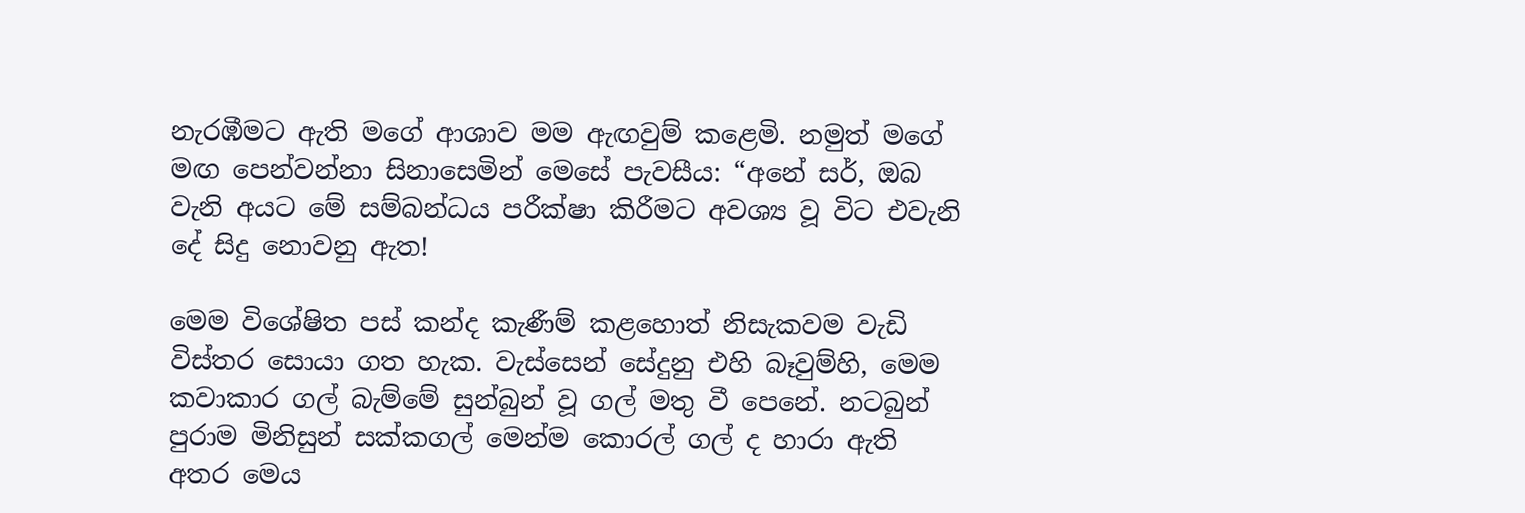නැරඹීමට ඇති මගේ ආශාව මම ඇඟවුම් කළෙමි. නමුත් මගේ මඟ පෙන්වන්නා සිනාසෙමින් මෙසේ පැවසීය: “අනේ සර්, ඔබ වැනි අයට මේ සම්බන්ධය පරීක්ෂා කිරීමට අවශ්‍ය වූ විට එවැනි දේ සිදු නොවනු ඇත!

මෙම විශේෂිත පස් කන්ද කැණීම් කළහොත් නිසැකවම වැඩි විස්තර සොයා ගත හැක. වැස්සෙන් සේදුනු එහි බෑවුම්හි, මෙම කවාකාර ගල් බැම්මේ සුන්බුන් වූ ගල් මතු වී පෙනේ. නටබුන් පුරාම මිනිසුන් සක්කගල් මෙන්ම කොරල් ගල් ද හාරා ඇති අතර මෙය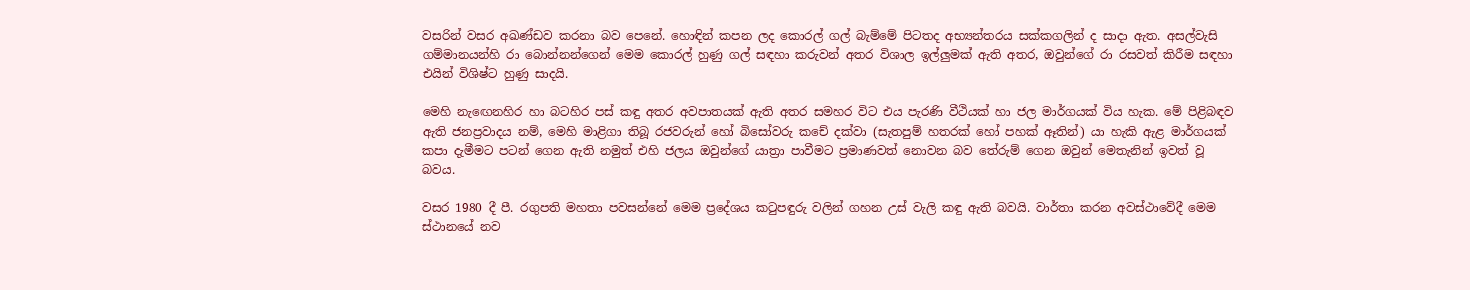වසරින් වසර අඛණ්ඩව කරනා බව පෙනේ. හොඳින් කපන ලද කොරල් ගල් බැම්මේ පිටතද අභ්‍යන්තරය සක්කගලින් ද සාදා ඇත. අසල්වැසි ගම්මානයන්හි රා බොන්නන්ගෙන් මෙම කොරල් හුණු ගල් සඳහා කරුවන් අතර විශාල ඉල්ලුමක් ඇති අතර, ඔවුන්ගේ රා රසවත් කිරීම සඳහා එයින් විශිෂ්ට හුණු සාදයි.

මෙහි නැඟෙනහිර හා බටහිර පස් කඳු අතර අවපාතයක් ඇති අතර සමහර විට එය පැරණි වීථියක් හා ජල මාර්ගයක් විය හැක. මේ පිළිබඳව ඇති ජනප්‍රවාදය නම්, මෙහි මාළිගා තිබූ රජවරුන් හෝ බිසෝවරු කචේ දක්වා (සැතපුම් හතරක් හෝ පහක් ඈතින්) යා හැකි ඇළ මාර්ගයක් කපා දැමීමට පටන් ගෙන ඇති නමුත් එහි ජලය ඔවුන්ගේ යාත්‍රා පාවීමට ප්‍රමාණවත් නොවන බව තේරුම් ගෙන ඔවුන් මෙතැනින් ඉවත් වූ බවය.

වසර 1980 දී පී. රගුපති මහතා පවසන්නේ මෙම ප්‍රදේශය කටුපඳුරු වලින් ගහන උස් වැලි කඳු ඇති බවයි. වාර්තා කරන අවස්ථාවේදී මෙම ස්ථානයේ නව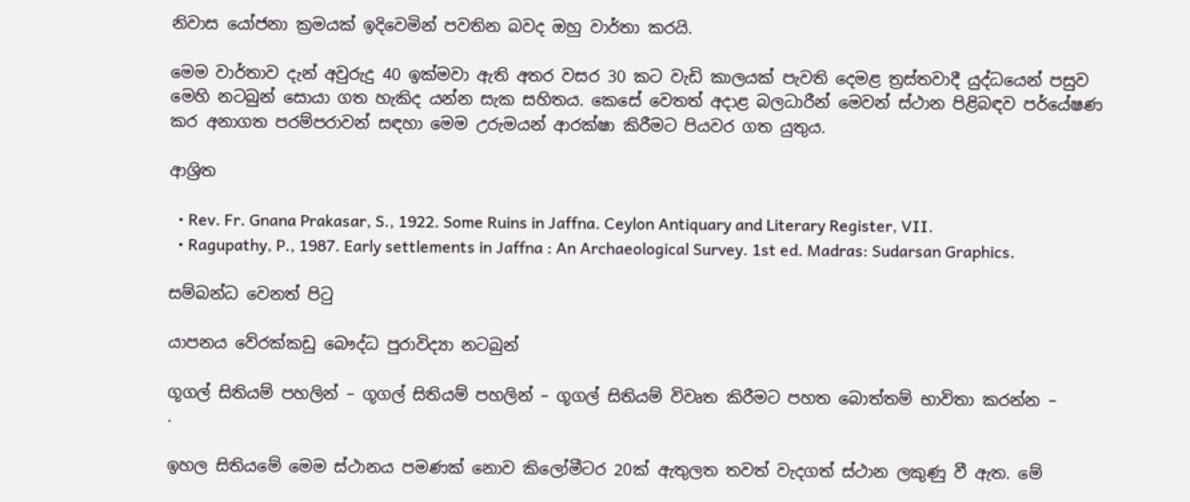නිවාස යෝජනා ක්‍රමයක් ඉදිවෙමින් පවතින බවද ඔහු වාර්තා කරයි.

මෙම වාර්තාව දැන් අවුරුදු 40 ඉක්මවා ඇති අතර වසර 30 කට වැඩි කාලයක් පැවති දෙමළ ත්‍රස්තවාදී යුද්ධයෙන් පසුව මෙහි නටබුන් සොයා ගත හැකිද යන්න සැක සහිතය. කෙසේ වෙතත් අදාළ බලධාරීන් මෙවන් ස්ථාන පිළිබඳව පර්යේෂණ කර අනාගත පරම්පරාවන් සඳහා මෙම උරුමයන් ආරක්ෂා කිරීමට පියවර ගත යුතුය.

ආශ්‍රිත

  • Rev. Fr. Gnana Prakasar, S., 1922. Some Ruins in Jaffna. Ceylon Antiquary and Literary Register, VII.
  • Ragupathy, P., 1987. Early settlements in Jaffna : An Archaeological Survey. 1st ed. Madras: Sudarsan Graphics.

සම්බන්ධ වෙනත් පිටු

යාපනය වේරක්කඩු බෞද්ධ පුරාවිද්‍යා නටබුන්

ගූගල් සිතියම් පහලින් – ගූගල් සිතියම් පහලින් – ගූගල් සිතියම් විවෘත කිරීමට පහත බොත්තම් භාවිතා කරන්න –
.

ඉහල සිතියමේ මෙම ස්ථානය පමණක් නොව කිලෝමීටර 20ක් ඇතුලත තවත් වැදගත් ස්ථාන ලකුණු වී ඇත. මේ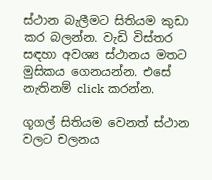ස්ථාන බැලීමට සිතියම කුඩා කර බලන්න. වැඩි විස්තර සඳහා අවශ්‍ය ස්ථානය මතට මුසිකය ගෙනයන්න. එසේ නැතිනම් click කරන්න.

ගූගල් සිතියම වෙනත් ස්ථාන වලට චලනය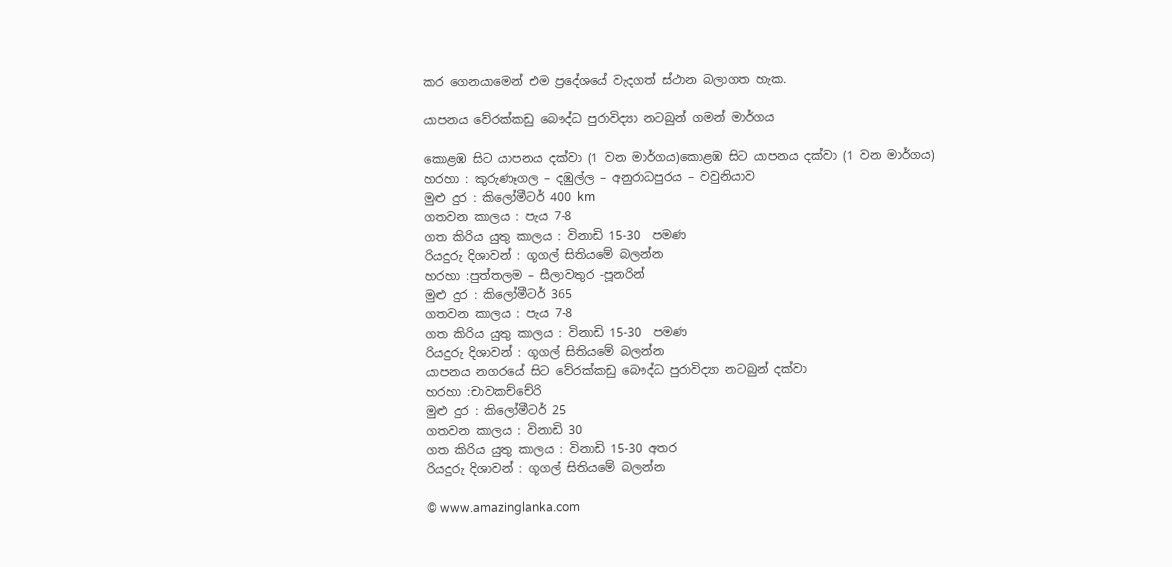කර ගෙනයාමෙන් එම ප්‍රදේශයේ වැදගත් ස්ථාන බලාගත හැක.

යාපනය වේරක්කඩු බෞද්ධ පුරාවිද්‍යා නටබුන් ගමන් මාර්ගය

කොළඹ සිට යාපනය දක්වා (1 වන මාර්ගය)කොළඹ සිට යාපනය දක්වා (1 වන මාර්ගය)
හරහා : කුරුණෑගල – දඹුල්ල – අනුරාධපුරය – වවුනියාව
මුළු දුර : කිලෝමීටර් 400 km
ගතවන කාලය : පැය 7-8
ගත කිරිය යුතු කාලය : විනාඩි 15-30  පමණ
රියදුරු දිශාවන් : ගූගල් සිතියමේ බලන්න
හරහා :පුත්තලම – සීලාවතුර -පූනරින්
මුළු දුර : කිලෝමීටර් 365
ගතවන කාලය : පැය 7-8
ගත කිරිය යුතු කාලය : විනාඩි 15-30  පමණ
රියදුරු දිශාවන් : ගූගල් සිතියමේ බලන්න
යාපනය නගරයේ සිට වේරක්කඩු බෞද්ධ පුරාවිද්‍යා නටබුන් දක්වා
හරහා :චාවකච්චේරි
මුළු දුර : කිලෝමීටර් 25
ගතවන කාලය : විනාඩි 30
ගත කිරිය යුතු කාලය : විනාඩි 15-30 අතර
රියදුරු දිශාවන් : ගූගල් සිතියමේ බලන්න

© www.amazinglanka.com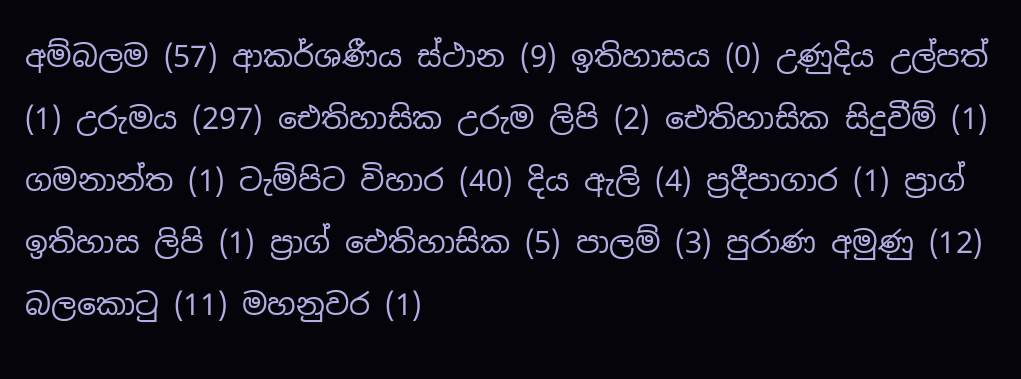අම්බලම (57) ආකර්ශණීය ස්ථාන (9) ඉතිහාසය (0) උණුදිය උල්පත් (1) උරුමය (297) ඓතිහාසික උරුම ලිපි (2) ඓතිහාසික සිදුවීම් (1) ගමනාන්ත (1) ටැම්පිට විහාර (40) දිය ඇලි (4) ප්‍රදීපාගාර (1) ප්‍රාග් ඉතිහාස ලිපි (1) ප්‍රාග් ඓතිහාසික (5) පාලම් (3) පුරාණ අමුණු (12) බලකොටු (11) මහනුවර (1)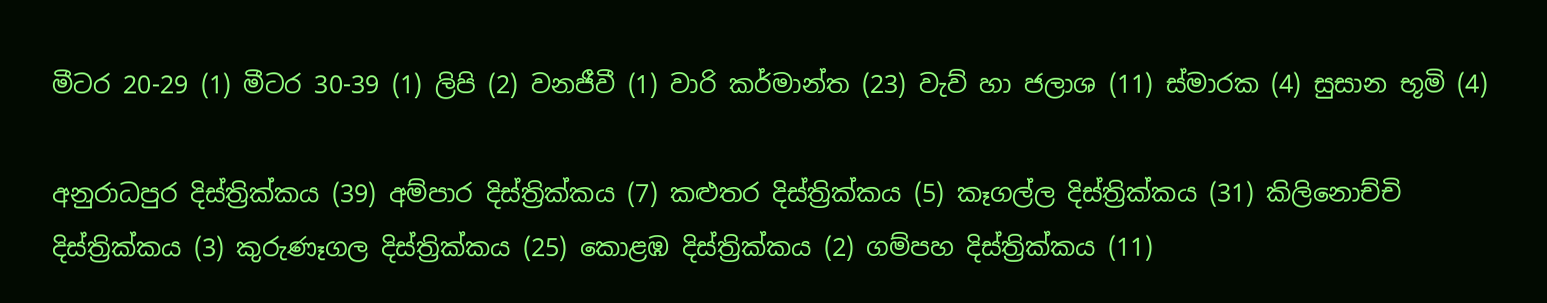මීටර 20-29 (1) මීටර 30-39 (1) ලිපි (2) වනජීවී (1) වාරි කර්මාන්ත (23) වැව් හා ජලාශ (11) ස්මාරක (4) සුසාන භූමි (4)

අනුරාධපුර දිස්ත්‍රික්කය (39) අම්පාර දිස්ත්‍රික්කය (7) කළුතර දිස්ත්‍රික්කය (5) කෑගල්ල දිස්ත්‍රික්කය (31) කිලිනොච්චි දිස්ත්‍රික්කය (3) කුරුණෑගල දිස්ත්‍රික්කය (25) කොළඹ දිස්ත්‍රික්කය (2) ගම්පහ දිස්ත්‍රික්කය (11)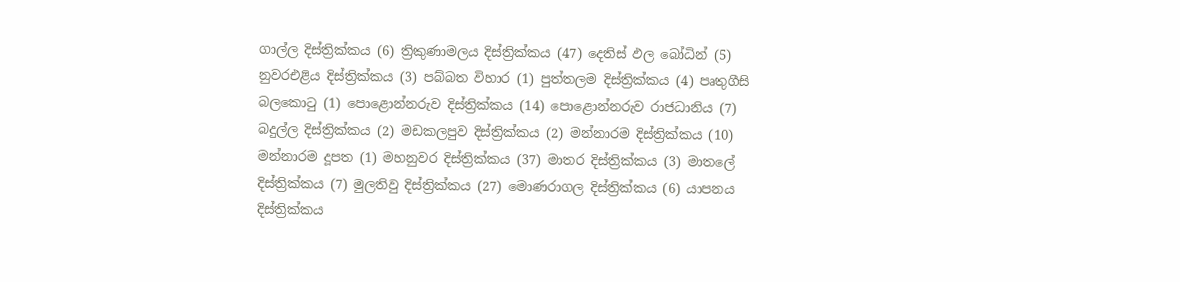ගාල්ල දිස්ත්‍රික්කය (6) ත්‍රිකුණාමලය දිස්ත්‍රික්කය (47) දෙතිස් ඵල බෝධින් (5) නුවරඑළිය දිස්ත්‍රික්කය (3) පබ්බත විහාර (1) පුත්තලම දිස්ත්‍රික්කය (4) පෘතුගීසි බලකොටු (1) පොළොන්නරුව දිස්ත්‍රික්කය (14) පොළොන්නරුව රාජධානිය (7) බදුල්ල දිස්ත්‍රික්කය (2) මඩකලපුව දිස්ත්‍රික්කය (2) මන්නාරම දිස්ත්‍රික්කය (10) මන්නාරම දූපත (1) මහනුවර දිස්ත්‍රික්කය (37) මාතර දිස්ත්‍රික්කය (3) මාතලේ දිස්ත්‍රික්කය (7) මුලතිවු දිස්ත්‍රික්කය (27) මොණරාගල දිස්ත්‍රික්කය (6) යාපනය දිස්ත්‍රික්කය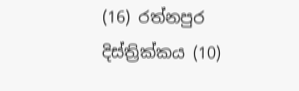(16) රත්නපුර දිස්ත්‍රික්කය (10)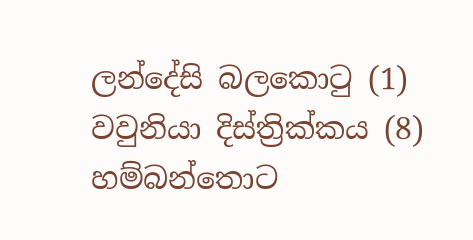ලන්දේසි බලකොටු (1) වවුනියා දිස්ත්‍රික්කය (8) හම්බන්තොට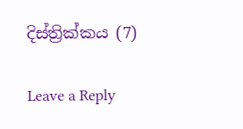දිස්ත්‍රික්කය (7)

Leave a Reply